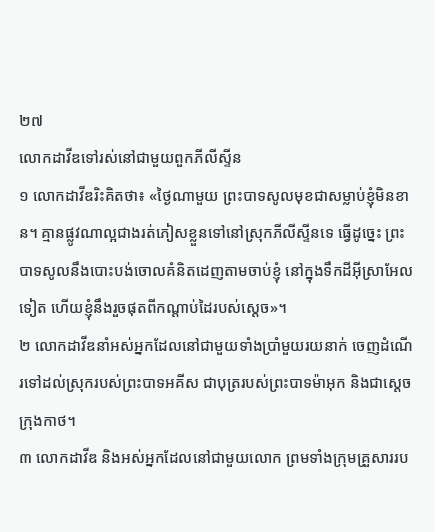២៧
លោកដាវីឌទៅរស់នៅជាមួយពួកភីលីស្ទីន
១ លោកដាវីឌរិះគិតថា៖ «ថ្ងៃណាមួយ ព្រះបាទសូលមុខជាសម្លាប់ខ្ញុំមិនខាន។ គ្មានផ្លូវណាល្អជាងរត់ភៀសខ្លួនទៅនៅស្រុកភីលីស្ទីនទេ ធ្វើដូច្នេះ ព្រះបាទសូលនឹងបោះបង់ចោលគំនិតដេញតាមចាប់ខ្ញុំ នៅក្នុងទឹកដីអ៊ីស្រាអែលទៀត ហើយខ្ញុំនឹងរួចផុតពីកណ្ដាប់ដៃរបស់ស្ដេច»។
២ លោកដាវីឌនាំអស់អ្នកដែលនៅជាមួយទាំងប្រាំមួយរយនាក់ ចេញដំណើរទៅដល់ស្រុករបស់ព្រះបាទអគីស ជាបុត្ររបស់ព្រះបាទម៉ាអុក និងជាស្ដេចក្រុងកាថ។
៣ លោកដាវីឌ និងអស់អ្នកដែលនៅជាមួយលោក ព្រមទាំងក្រុមគ្រួសាររប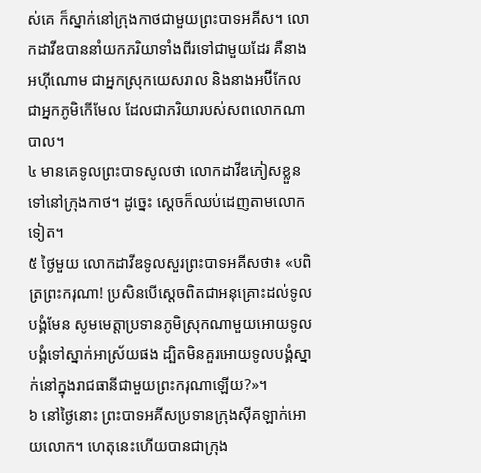ស់គេ ក៏ស្នាក់នៅក្រុងកាថជាមួយព្រះបាទអគីស។ លោកដាវីឌបាននាំយកភរិយាទាំងពីរទៅជាមួយដែរ គឺនាងអហ៊ីណោម ជាអ្នកស្រុកយេសរាល និងនាងអប៊ីកែល ជាអ្នកភូមិកើមែល ដែលជាភរិយារបស់សពលោកណាបាល។
៤ មានគេទូលព្រះបាទសូលថា លោកដាវីឌភៀសខ្លួនទៅនៅក្រុងកាថ។ ដូច្នេះ ស្ដេចក៏ឈប់ដេញតាមលោកទៀត។
៥ ថ្ងៃមួយ លោកដាវីឌទូលសួរព្រះបាទអគីសថា៖ «បពិត្រព្រះករុណា! ប្រសិនបើស្ដេចពិតជាអនុគ្រោះដល់ទូលបង្គំមែន សូមមេត្តាប្រទានភូមិស្រុកណាមួយអោយទូលបង្គំទៅស្នាក់អាស្រ័យផង ដ្បិតមិនគួរអោយទូលបង្គំស្នាក់នៅក្នុងរាជធានីជាមួយព្រះករុណាឡើយ?»។
៦ នៅថ្ងៃនោះ ព្រះបាទអគីសប្រទានក្រុងស៊ីគឡាក់អោយលោក។ ហេតុនេះហើយបានជាក្រុង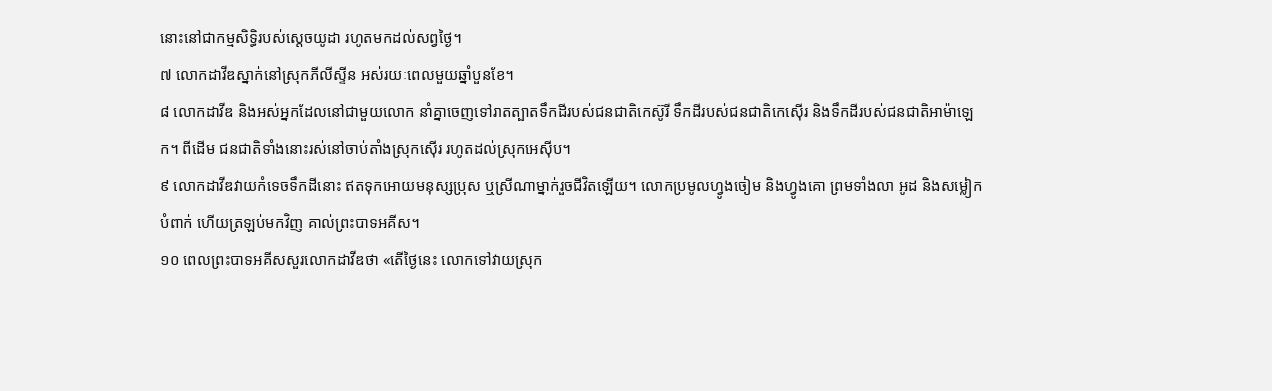នោះនៅជាកម្មសិទ្ធិរបស់ស្ដេចយូដា រហូតមកដល់សព្វថ្ងៃ។
៧ លោកដាវីឌស្នាក់នៅស្រុកភីលីស្ទីន អស់រយៈពេលមួយឆ្នាំបួនខែ។
៨ លោកដាវីឌ និងអស់អ្នកដែលនៅជាមួយលោក នាំគ្នាចេញទៅរាតត្បាតទឹកដីរបស់ជនជាតិកេស៊ូរី ទឹកដីរបស់ជនជាតិកេស៊ើរ និងទឹកដីរបស់ជនជាតិអាម៉ាឡេក។ ពីដើម ជនជាតិទាំងនោះរស់នៅចាប់តាំងស្រុកស៊ើរ រហូតដល់ស្រុកអេស៊ីប។
៩ លោកដាវីឌវាយកំទេចទឹកដីនោះ ឥតទុកអោយមនុស្សប្រុស ឬស្រីណាម្នាក់រួចជីវិតឡើយ។ លោកប្រមូលហ្វូងចៀម និងហ្វូងគោ ព្រមទាំងលា អូដ និងសម្លៀកបំពាក់ ហើយត្រឡប់មកវិញ គាល់ព្រះបាទអគីស។
១០ ពេលព្រះបាទអគីសសួរលោកដាវីឌថា «តើថ្ងៃនេះ លោកទៅវាយស្រុក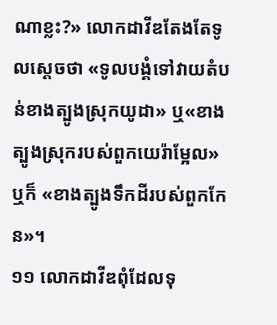ណាខ្លះ?» លោកដាវីឌតែងតែទូលស្ដេចថា «ទូលបង្គំទៅវាយតំបន់ខាងត្បូងស្រុកយូដា» ឬ«ខាងត្បូងស្រុករបស់ពួកយេរ៉ាម្អែល» ឬក៏ «ខាងត្បូងទឹកដីរបស់ពួកកែន»។
១១ លោកដាវីឌពុំដែលទុ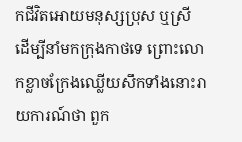កជីវិតអោយមនុស្សប្រុស ឬស្រី ដើម្បីនាំមកក្រុងកាថទេ ព្រោះលោកខ្លាចក្រែងឈ្លើយសឹកទាំងនោះរាយការណ៍ថា ពួក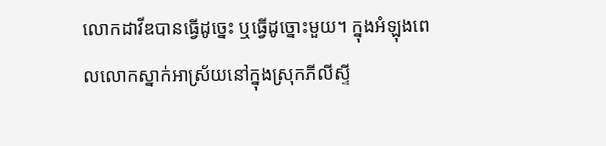លោកដាវីឌបានធ្វើដូច្នេះ ឬធ្វើដូច្នោះមួយ។ ក្នុងអំឡុងពេលលោកស្នាក់អាស្រ័យនៅក្នុងស្រុកភីលីស្ទី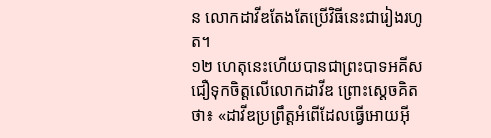ន លោកដាវីឌតែងតែប្រើវិធីនេះជារៀងរហូត។
១២ ហេតុនេះហើយបានជាព្រះបាទអគីសជឿទុកចិត្តលើលោកដាវីឌ ព្រោះស្ដេចគិតថា៖ «ដាវីឌប្រព្រឹត្តអំពើដែលធ្វើអោយអ៊ី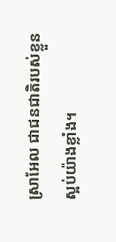ស្រាអែល ជាជនជាតិរបស់ខ្លួនស្អប់យ៉ាងខ្លាំង។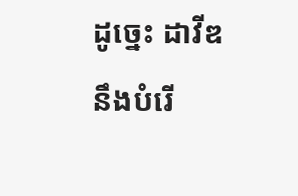ដូច្នេះ ដាវីឌនឹងបំរើ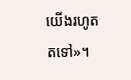យើងរហូតតទៅ»។